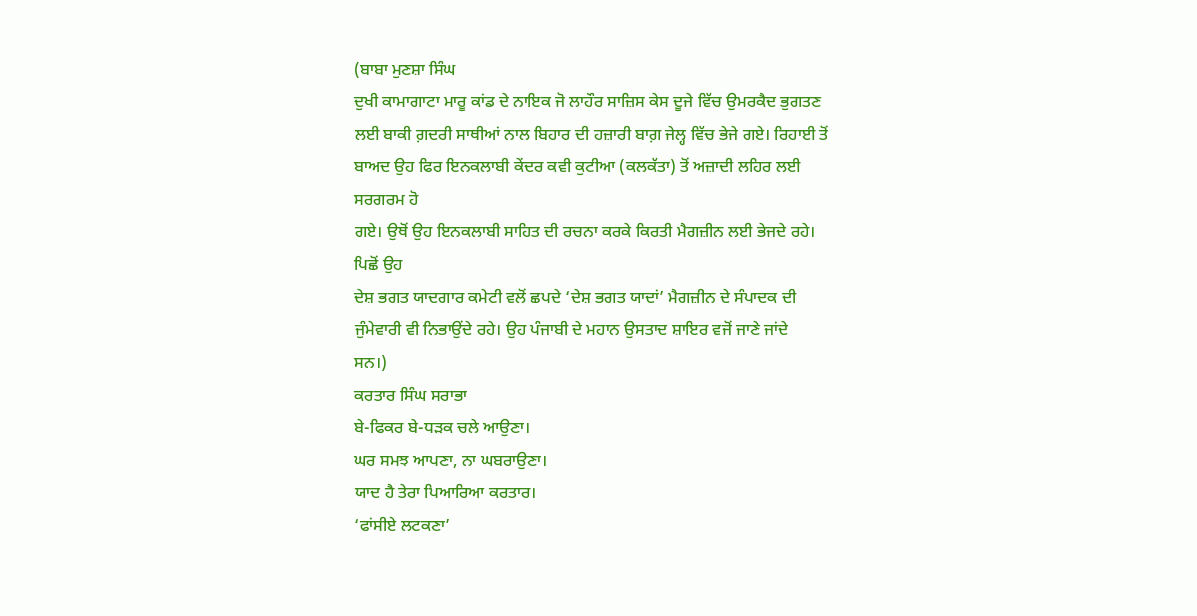(ਬਾਬਾ ਮੁਣਸ਼ਾ ਸਿੰਘ
ਦੁਖੀ ਕਾਮਾਗਾਟਾ ਮਾਰੂ ਕਾਂਡ ਦੇ ਨਾਇਕ ਜੋ ਲਾਹੌਰ ਸਾਜ਼ਿਸ ਕੇਸ ਦੂਜੇ ਵਿੱਚ ਉਮਰਕੈਦ ਭੁਗਤਣ
ਲਈ ਬਾਕੀ ਗ਼ਦਰੀ ਸਾਥੀਆਂ ਨਾਲ ਬਿਹਾਰ ਦੀ ਹਜ਼ਾਰੀ ਬਾਗ਼ ਜੇਲ੍ਹ ਵਿੱਚ ਭੇਜੇ ਗਏ। ਰਿਹਾਈ ਤੋਂ
ਬਾਅਦ ਉਹ ਫਿਰ ਇਨਕਲਾਬੀ ਕੇਂਦਰ ਕਵੀ ਕੁਟੀਆ (ਕਲਕੱਤਾ) ਤੋਂ ਅਜ਼ਾਦੀ ਲਹਿਰ ਲਈ ਸਰਗਰਮ ਹੋ
ਗਏ। ਉਥੋਂ ਉਹ ਇਨਕਲਾਬੀ ਸਾਹਿਤ ਦੀ ਰਚਨਾ ਕਰਕੇ ਕਿਰਤੀ ਮੈਗਜ਼ੀਨ ਲਈ ਭੇਜਦੇ ਰਹੇ। ਪਿਛੋਂ ਉਹ
ਦੇਸ਼ ਭਗਤ ਯਾਦਗਾਰ ਕਮੇਟੀ ਵਲੋਂ ਛਪਦੇ ‘ਦੇਸ਼ ਭਗਤ ਯਾਦਾਂ’ ਮੈਗਜ਼ੀਨ ਦੇ ਸੰਪਾਦਕ ਦੀ
ਜੁੰਮੇਵਾਰੀ ਵੀ ਨਿਭਾਉਂਦੇ ਰਹੇ। ਉਹ ਪੰਜਾਬੀ ਦੇ ਮਹਾਨ ਉਸਤਾਦ ਸ਼ਾਇਰ ਵਜੋਂ ਜਾਣੇ ਜਾਂਦੇ
ਸਨ।)
ਕਰਤਾਰ ਸਿੰਘ ਸਰਾਭਾ
ਬੇ-ਫਿਕਰ ਬੇ-ਧੜਕ ਚਲੇ ਆਉਣਾ।
ਘਰ ਸਮਝ ਆਪਣਾ, ਨਾ ਘਬਰਾਉਣਾ।
ਯਾਦ ਹੈ ਤੇਰਾ ਪਿਆਰਿਆ ਕਰਤਾਰ।
‘ਫਾਂਸੀਏ ਲਟਕਣਾ’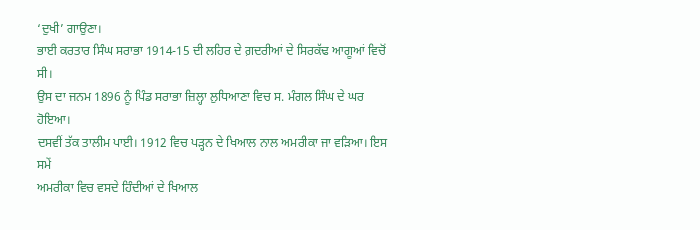‘ਦੁਖੀ’ ਗਾਉਣਾ।
ਭਾਈ ਕਰਤਾਰ ਸਿੰਘ ਸਰਾਭਾ 1914-15 ਦੀ ਲਹਿਰ ਦੇ ਗ਼ਦਰੀਆਂ ਦੇ ਸਿਰਕੱਢ ਆਗੂਆਂ ਵਿਚੋਂ ਸੀ।
ਉਸ ਦਾ ਜਨਮ 1896 ਨੂੰ ਪਿੰਡ ਸਰਾਭਾ ਜ਼ਿਲ੍ਹਾ ਲੁਧਿਆਣਾ ਵਿਚ ਸ. ਮੰਗਲ ਸਿੰਘ ਦੇ ਘਰ ਹੋਇਆ।
ਦਸਵੀਂ ਤੱਕ ਤਾਲੀਮ ਪਾਈ। 1912 ਵਿਚ ਪੜ੍ਹਨ ਦੇ ਖਿਆਲ ਨਾਲ ਅਮਰੀਕਾ ਜਾ ਵੜਿਆ। ਇਸ ਸਮੇਂ
ਅਮਰੀਕਾ ਵਿਚ ਵਸਦੇ ਹਿੰਦੀਆਂ ਦੇ ਖਿਆਲ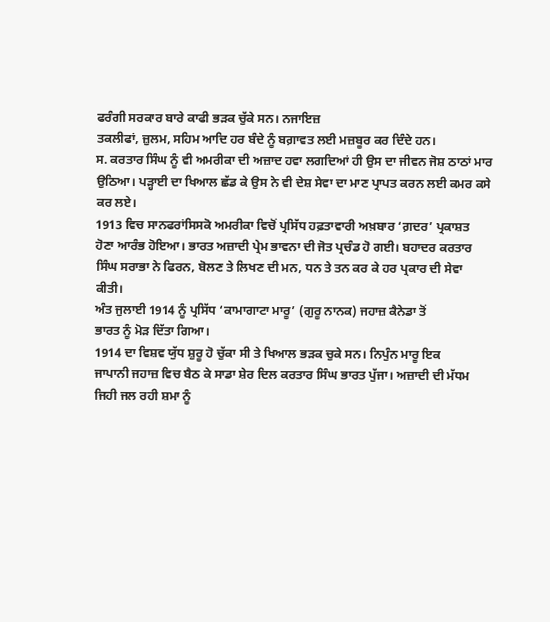ਫਰੰਗੀ ਸਰਕਾਰ ਬਾਰੇ ਕਾਫੀ ਭੜਕ ਚੁੱਕੇ ਸਨ। ਨਜਾਇਜ਼
ਤਕਲੀਫਾਂ, ਜ਼ੁਲਮ, ਸਹਿਮ ਆਦਿ ਹਰ ਬੰਦੇ ਨੂੰ ਬਗ਼ਾਵਤ ਲਈ ਮਜ਼ਬੂਰ ਕਰ ਦਿੰਦੇ ਹਨ।
ਸ. ਕਰਤਾਰ ਸਿੰਘ ਨੂੰ ਵੀ ਅਮਰੀਕਾ ਦੀ ਅਜ਼ਾਦ ਹਵਾ ਲਗਦਿਆਂ ਹੀ ਉਸ ਦਾ ਜੀਵਨ ਜੋਸ਼ ਠਾਠਾਂ ਮਾਰ
ਉਠਿਆ। ਪੜ੍ਹਾਈ ਦਾ ਖਿਆਲ ਛੱਡ ਕੇ ਉਸ ਨੇ ਵੀ ਦੇਸ਼ ਸੇਵਾ ਦਾ ਮਾਣ ਪ੍ਰਾਪਤ ਕਰਨ ਲਈ ਕਮਰ ਕਸੇ
ਕਰ ਲਏ।
1913 ਵਿਚ ਸਾਨਫਰਾਂਸਿਸਕੋ ਅਮਰੀਕਾ ਵਿਚੋਂ ਪ੍ਰਸਿੱਧ ਹਫ਼ਤਾਵਾਰੀ ਅਖ਼ਬਾਰ ‘ਗ਼ਦਰ’ ਪ੍ਰਕਾਸ਼ਤ
ਹੋਣਾ ਆਰੰਭ ਹੋਇਆ। ਭਾਰਤ ਅਜ਼ਾਦੀ ਪ੍ਰੇਮ ਭਾਵਨਾ ਦੀ ਜੋਤ ਪ੍ਰਚੰਡ ਹੋ ਗਈ। ਬਹਾਦਰ ਕਰਤਾਰ
ਸਿੰਘ ਸਰਾਭਾ ਨੇ ਫਿਰਨ, ਬੋਲਣ ਤੇ ਲਿਖਣ ਦੀ ਮਨ, ਧਨ ਤੇ ਤਨ ਕਰ ਕੇ ਹਰ ਪ੍ਰਕਾਰ ਦੀ ਸੇਵਾ
ਕੀਤੀ।
ਅੰਤ ਜੁਲਾਈ 1914 ਨੂੰ ਪ੍ਰਸਿੱਧ ‘ਕਾਮਾਗਾਟਾ ਮਾਰੂ’ (ਗੁਰੂ ਨਾਨਕ) ਜਹਾਜ਼ ਕੈਨੇਡਾ ਤੋਂ
ਭਾਰਤ ਨੂੰ ਮੋੜ ਦਿੱਤਾ ਗਿਆ।
1914 ਦਾ ਵਿਸ਼ਵ ਯੁੱਧ ਸ਼ੁਰੂ ਹੋ ਚੁੱਕਾ ਸੀ ਤੇ ਖਿਆਲ ਭੜਕ ਚੁਕੇ ਸਨ। ਨਿਪੁੰਨ ਮਾਰੂ ਇਕ
ਜਾਪਾਨੀ ਜਹਾਜ਼ ਵਿਚ ਬੈਠ ਕੇ ਸਾਡਾ ਸ਼ੇਰ ਦਿਲ ਕਰਤਾਰ ਸਿੰਘ ਭਾਰਤ ਪੁੱਜਾ। ਅਜ਼ਾਦੀ ਦੀ ਮੱਧਮ
ਜਿਹੀ ਜਲ ਰਹੀ ਸ਼ਮਾ ਨੂੰ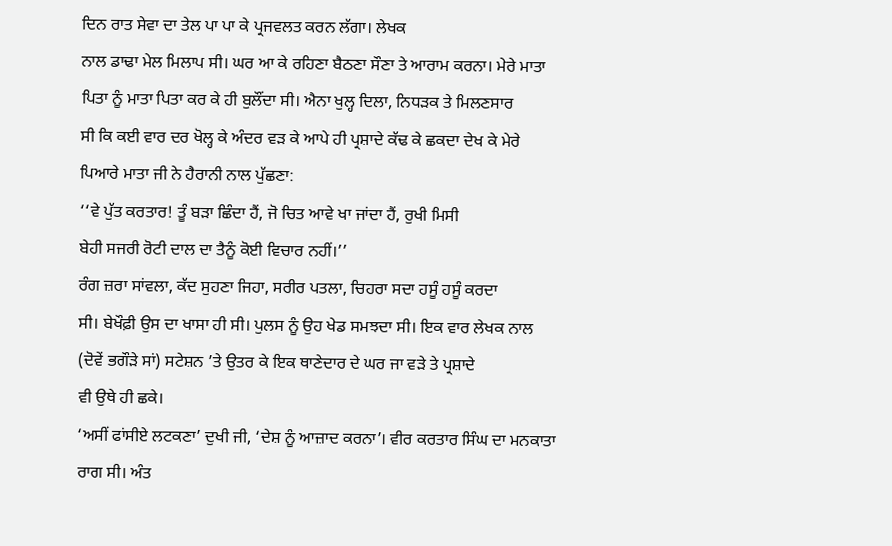ਦਿਨ ਰਾਤ ਸੇਵਾ ਦਾ ਤੇਲ ਪਾ ਪਾ ਕੇ ਪ੍ਰਜਵਲਤ ਕਰਨ ਲੱਗਾ। ਲੇਖਕ
ਨਾਲ ਡਾਢਾ ਮੇਲ ਮਿਲਾਪ ਸੀ। ਘਰ ਆ ਕੇ ਰਹਿਣਾ ਬੈਠਣਾ ਸੌਣਾ ਤੇ ਆਰਾਮ ਕਰਨਾ। ਮੇਰੇ ਮਾਤਾ
ਪਿਤਾ ਨੂੰ ਮਾਤਾ ਪਿਤਾ ਕਰ ਕੇ ਹੀ ਬੁਲੌਂਦਾ ਸੀ। ਐਨਾ ਖੁਲ੍ਹ ਦਿਲਾ, ਨਿਧੜਕ ਤੇ ਮਿਲਣਸਾਰ
ਸੀ ਕਿ ਕਈ ਵਾਰ ਦਰ ਖੋਲ੍ਹ ਕੇ ਅੰਦਰ ਵੜ ਕੇ ਆਪੇ ਹੀ ਪ੍ਰਸ਼ਾਦੇ ਕੱਢ ਕੇ ਛਕਦਾ ਦੇਖ ਕੇ ਮੇਰੇ
ਪਿਆਰੇ ਮਾਤਾ ਜੀ ਨੇ ਹੈਰਾਨੀ ਨਾਲ ਪੁੱਛਣਾ:
‘‘ਵੇ ਪੁੱਤ ਕਰਤਾਰ! ਤੂੰ ਬੜਾ ਛਿੰਦਾ ਹੈਂ, ਜੋ ਚਿਤ ਆਵੇ ਖਾ ਜਾਂਦਾ ਹੈਂ, ਰੁਖੀ ਮਿਸੀ
ਬੇਹੀ ਸਜਰੀ ਰੋਟੀ ਦਾਲ ਦਾ ਤੈਨੂੰ ਕੋਈ ਵਿਚਾਰ ਨਹੀਂ।’’
ਰੰਗ ਜ਼ਰਾ ਸਾਂਵਲਾ, ਕੱਦ ਸੁਹਣਾ ਜਿਹਾ, ਸਰੀਰ ਪਤਲਾ, ਚਿਹਰਾ ਸਦਾ ਹਸੂੰ ਹਸੂੰ ਕਰਦਾ
ਸੀ। ਬੇਖੌਫ਼ੀ ਉਸ ਦਾ ਖਾਸਾ ਹੀ ਸੀ। ਪੁਲਸ ਨੂੰ ਉਹ ਖੇਡ ਸਮਝਦਾ ਸੀ। ਇਕ ਵਾਰ ਲੇਖਕ ਨਾਲ
(ਦੋਵੇਂ ਭਗੌੜੇ ਸਾਂ) ਸਟੇਸ਼ਨ ’ਤੇ ਉਤਰ ਕੇ ਇਕ ਥਾਣੇਦਾਰ ਦੇ ਘਰ ਜਾ ਵੜੇ ਤੇ ਪ੍ਰਸ਼ਾਦੇ
ਵੀ ਉਥੇ ਹੀ ਛਕੇ।
‘ਅਸੀਂ ਫਾਂਸੀਏ ਲਟਕਣਾ’ ਦੁਖੀ ਜੀ, ‘ਦੇਸ਼ ਨੂੰ ਆਜ਼ਾਦ ਕਰਨਾ’। ਵੀਰ ਕਰਤਾਰ ਸਿੰਘ ਦਾ ਮਨਕਾਤਾ
ਰਾਗ ਸੀ। ਅੰਤ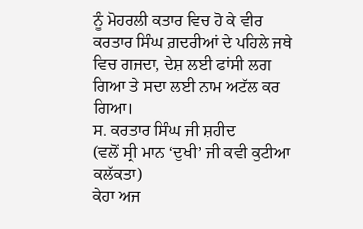ਨੂੰ ਮੋਹਰਲੀ ਕਤਾਰ ਵਿਚ ਹੋ ਕੇ ਵੀਰ ਕਰਤਾਰ ਸਿੰਘ ਗ਼ਦਰੀਆਂ ਦੇ ਪਹਿਲੇ ਜਥੇ
ਵਿਚ ਗਜਦਾ, ਦੇਸ਼ ਲਈ ਫਾਂਸੀ ਲਗ ਗਿਆ ਤੇ ਸਦਾ ਲਈ ਨਾਮ ਅਟੱਲ ਕਰ ਗਿਆ।
ਸ. ਕਰਤਾਰ ਸਿੰਘ ਜੀ ਸ਼ਹੀਦ
(ਵਲੋਂ ਸ੍ਰੀ ਮਾਨ ‘ਦੁਖੀ’ ਜੀ ਕਵੀ ਕੁਟੀਆ ਕਲੱਕਤਾ)
ਕੇਹਾ ਅਜ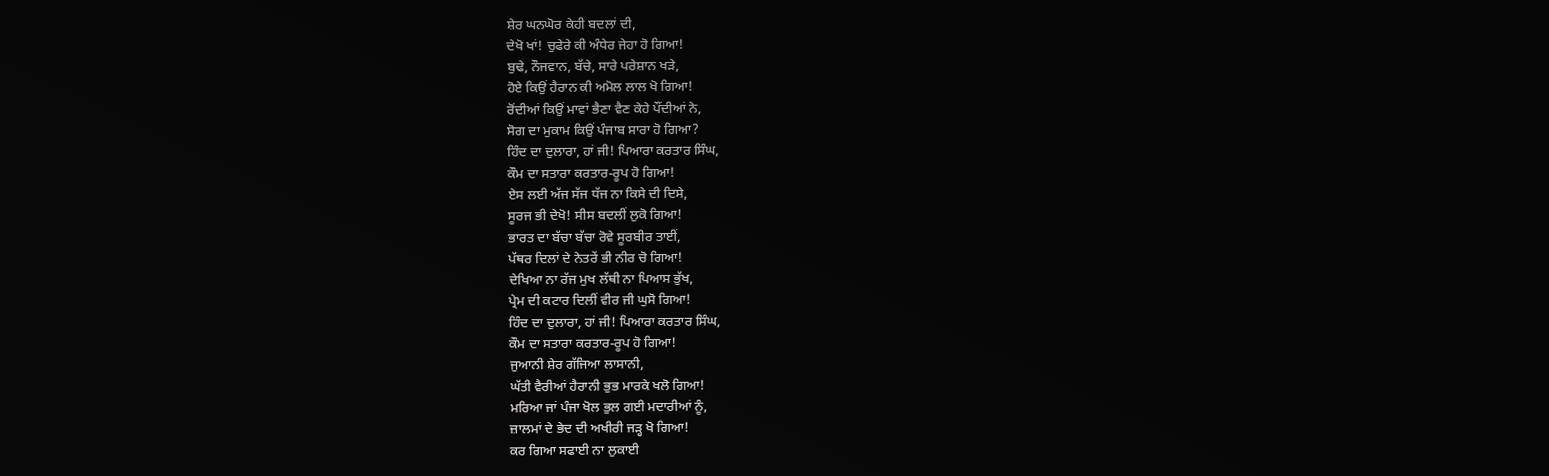ਸ਼ੇਰ ਘਨਘੋਰ ਕੇਹੀ ਬਦਲਾਂ ਦੀ,
ਦੇਖੋ ਖਾਂ! ਚੁਫੇਰੇ ਕੀ ਅੰਧੇਰ ਜੇਹਾ ਹੋ ਗਿਆ!
ਬੁਢੇ, ਨੌਜਵਾਨ, ਬੱਚੇ, ਸਾਰੇ ਪਰੇਸ਼ਾਨ ਖੜੇ,
ਹੋਏ ਕਿਉਂ ਹੈਰਾਨ ਕੀ ਅਮੋਲ ਲਾਲ ਖੋ ਗਿਆ!
ਰੋਂਦੀਆਂ ਕਿਉਂ ਮਾਵਾਂ ਭੈਣਾ ਵੈਣ ਕੇਹੇ ਪੌਂਦੀਆਂ ਨੇ,
ਸੋਗ ਦਾ ਮੁਕਾਮ ਕਿਉਂ ਪੰਜਾਬ ਸਾਰਾ ਹੋ ਗਿਆ?
ਹਿੰਦ ਦਾ ਦੁਲਾਰਾ, ਹਾਂ ਜੀ! ਪਿਆਰਾ ਕਰਤਾਰ ਸਿੰਘ,
ਕੌਮ ਦਾ ਸਤਾਰਾ ਕਰਤਾਰ-ਰੂਪ ਹੋ ਗਿਆ!
ਏਸ ਲਈ ਅੱਜ ਸੱਜ ਧੱਜ ਨਾ ਕਿਸੇ ਦੀ ਦਿਸੇ,
ਸੂਰਜ ਭੀ ਦੇਖੋ! ਸੀਸ ਬਦਲੀਂ ਲੁਕੋ ਗਿਆ!
ਭਾਰਤ ਦਾ ਬੱਚਾ ਬੱਚਾ ਰੋਵੇ ਸੂਰਬੀਰ ਤਾਈਂ,
ਪੱਥਰ ਦਿਲਾਂ ਦੇ ਨੇਤਰੇਂ ਭੀ ਨੀਰ ਚੋ ਗਿਆ!
ਦੇਖਿਆ ਨਾ ਰੱਜ ਮੁਖ ਲੱਥੀ ਨਾ ਪਿਆਸ ਭੁੱਖ,
ਪ੍ਰੇਮ ਦੀ ਕਟਾਰ ਦਿਲੀਂ ਵੀਰ ਜੀ ਘੁਸੋ ਗਿਆ!
ਹਿੰਦ ਦਾ ਦੁਲਾਰਾ, ਹਾਂ ਜੀ! ਪਿਆਰਾ ਕਰਤਾਰ ਸਿੰਘ,
ਕੌਮ ਦਾ ਸਤਾਰਾ ਕਰਤਾਰ-ਰੂਪ ਹੋ ਗਿਆ!
ਜੁਆਨੀ ਸ਼ੇਰ ਗੱਜਿਆ ਲਾਸਾਨੀ,
ਘੱਤੀ ਵੈਰੀਆਂ ਹੈਰਾਨੀ ਭੁਭ ਮਾਰਕੇ ਖਲੋ ਗਿਆ!
ਮਰਿਆ ਜਾਂ ਪੰਜਾ ਖੋਲ ਭੁਲ ਗਈ ਮਦਾਰੀਆਂ ਨੂੰ,
ਜ਼ਾਲਮਾਂ ਦੇ ਭੇਦ ਦੀ ਅਖੀਰੀ ਜੜ੍ਹ ਖੋ ਗਿਆ!
ਕਰ ਗਿਆ ਸਫਾਈ ਨਾ ਲੁਕਾਈ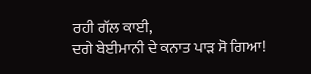ਰਹੀ ਗੱਲ ਕਾਈ,
ਦਗੇ ਬੇਈਮਾਨੀ ਦੇ ਕਨਾਤ ਪਾੜ ਸੋ ਗਿਆ!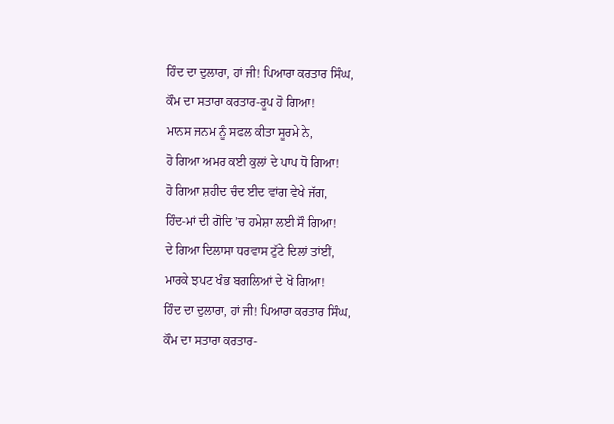ਹਿੰਦ ਦਾ ਦੁਲਾਰਾ, ਹਾਂ ਜੀ! ਪਿਆਰਾ ਕਰਤਾਰ ਸਿੰਘ,
ਕੌਮ ਦਾ ਸਤਾਰਾ ਕਰਤਾਰ-ਰੂਪ ਹੋ ਗਿਆ!
ਮਾਨਸ ਜਨਮ ਨੂੰ ਸਫਲ ਕੀਤਾ ਸੂਰਮੇ ਨੇ,
ਹੋ ਗਿਆ ਅਮਰ ਕਈ ਕੁਲਾਂ ਦੇ ਪਾਪ ਧੋ ਗਿਆ!
ਹੋ ਗਿਆ ਸ਼ਹੀਦ ਚੰਦ ਈਦ ਵਾਂਗ ਵੇਖੇ ਜੱਗ,
ਹਿੰਦ-ਮਾਂ ਦੀ ਗੋਦਿ ’ਚ ਹਮੇਸ਼ਾ ਲਈ ਸੌ ਗਿਆ!
ਦੇ ਗਿਆ ਦਿਲਾਸਾ ਧਰਵਾਸ ਟੁੱਟੇ ਦਿਲਾਂ ਤਾਂਈਂ,
ਮਾਰਕੇ ਝਪਟ ਖੰਭ ਬਗਲਿਆਂ ਦੇ ਖੋ ਗਿਆ!
ਹਿੰਦ ਦਾ ਦੁਲਾਰਾ, ਹਾਂ ਜੀ! ਪਿਆਰਾ ਕਰਤਾਰ ਸਿੰਘ,
ਕੌਮ ਦਾ ਸਤਾਰਾ ਕਰਤਾਰ-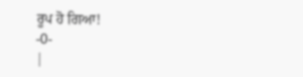ਰੂਪ ਹੋ ਗਿਆ!
-0-
|